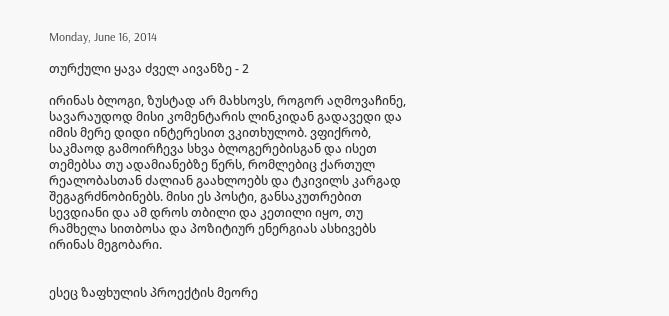Monday, June 16, 2014

თურქული ყავა ძველ აივანზე - 2

ირინას ბლოგი, ზუსტად არ მახსოვს, როგორ აღმოვაჩინე, სავარაუდოდ მისი კომენტარის ლინკიდან გადავედი და იმის მერე დიდი ინტერესით ვკითხულობ. ვფიქრობ, საკმაოდ გამოირჩევა სხვა ბლოგერებისგან და ისეთ თემებსა თუ ადამიანებზე წერს, რომლებიც ქართულ რეალობასთან ძალიან გაახლოებს და ტკივილს კარგად შეგაგრძნობინებს. მისი ეს პოსტი, განსაკუთრებით სევდიანი და ამ დროს თბილი და კეთილი იყო, თუ რამხელა სითბოსა და პოზიტიურ ენერგიას ასხივებს ირინას მეგობარი.


ესეც ზაფხულის პროექტის მეორე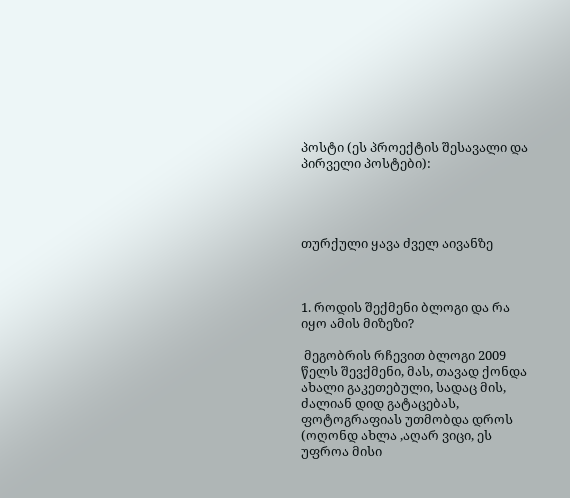პოსტი (ეს პროექტის შესავალი და პირველი პოსტები):




თურქული ყავა ძველ აივანზე



1. როდის შექმენი ბლოგი და რა იყო ამის მიზეზი?

 მეგობრის რჩევით ბლოგი 2009 წელს შევქმენი, მას, თავად ქონდა ახალი გაკეთებული, სადაც მის, ძალიან დიდ გატაცებას, ფოტოგრაფიას უთმობდა დროს  (ოღონდ ახლა ,აღარ ვიცი, ეს უფროა მისი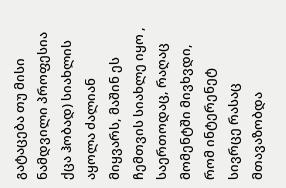გატაცება თუ მისი ნამდვილი პროფესია ქცა ჰობად) სიახლის აყოლა ძალიან მიყვარს, მაშინ ეს ჩემთვის სიახლე იყო , საერთოდაც, რაღაც მომენტში მივხვდი, რომ ინტერენეტ სივრცე რასაც მთავაზობდა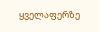ყველაფერზე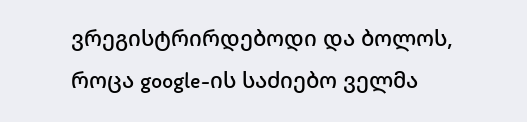ვრეგისტრირდებოდი და ბოლოს, როცა google-ის საძიებო ველმა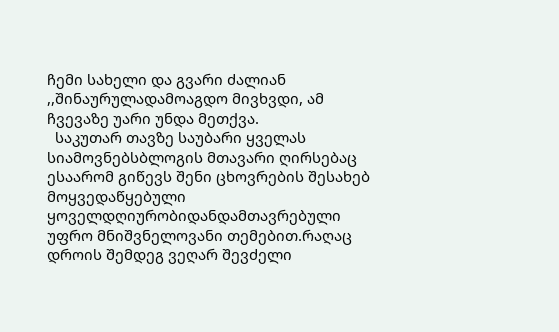ჩემი სახელი და გვარი ძალიან ,,შინაურულადამოაგდო მივხვდი, ამ ჩვევაზე უარი უნდა მეთქვა.
  საკუთარ თავზე საუბარი ყველას სიამოვნებსბლოგის მთავარი ღირსებაც ესაარომ გიწევს შენი ცხოვრების შესახებ მოყვედაწყებული ყოველდღიურობიდანდამთავრებული უფრო მნიშვნელოვანი თემებით.რაღაც დროის შემდეგ ვეღარ შევძელი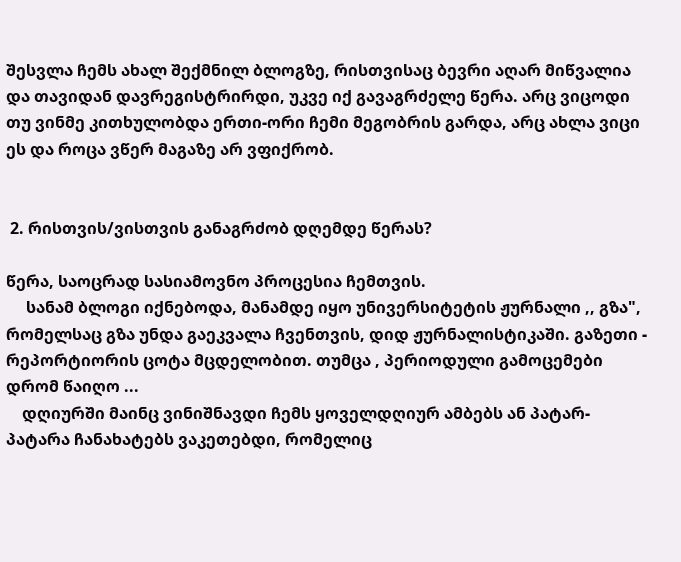შესვლა ჩემს ახალ შექმნილ ბლოგზე, რისთვისაც ბევრი აღარ მიწვალია და თავიდან დავრეგისტრირდი, უკვე იქ გავაგრძელე წერა. არც ვიცოდი თუ ვინმე კითხულობდა ერთი-ორი ჩემი მეგობრის გარდა, არც ახლა ვიცი ეს და როცა ვწერ მაგაზე არ ვფიქრობ.


 2. რისთვის/ვისთვის განაგრძობ დღემდე წერას?

წერა, საოცრად სასიამოვნო პროცესია ჩემთვის.
     სანამ ბლოგი იქნებოდა, მანამდე იყო უნივერსიტეტის ჟურნალი ,, გზა", რომელსაც გზა უნდა გაეკვალა ჩვენთვის, დიდ ჟურნალისტიკაში. გაზეთი - რეპორტიორის ცოტა მცდელობით. თუმცა , პერიოდული გამოცემები დრომ წაიღო ...
    დღიურში მაინც ვინიშნავდი ჩემს ყოველდღიურ ამბებს ან პატარ- პატარა ჩანახატებს ვაკეთებდი, რომელიც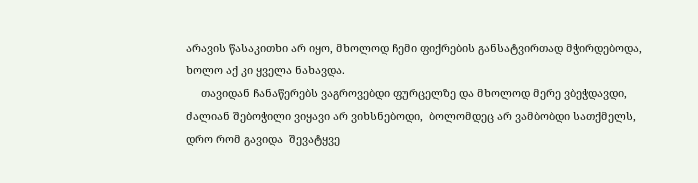არავის წასაკითხი არ იყო, მხოლოდ ჩემი ფიქრების განსატვირთად მჭირდებოდა, ხოლო აქ კი ყველა ნახავდა.
     თავიდან ჩანაწერებს ვაგროვებდი ფურცელზე და მხოლოდ მერე ვბეჭდავდი, ძალიან შებოჭილი ვიყავი არ ვიხსნებოდი,  ბოლომდეც არ ვამბობდი სათქმელს,  დრო რომ გავიდა  შევატყვე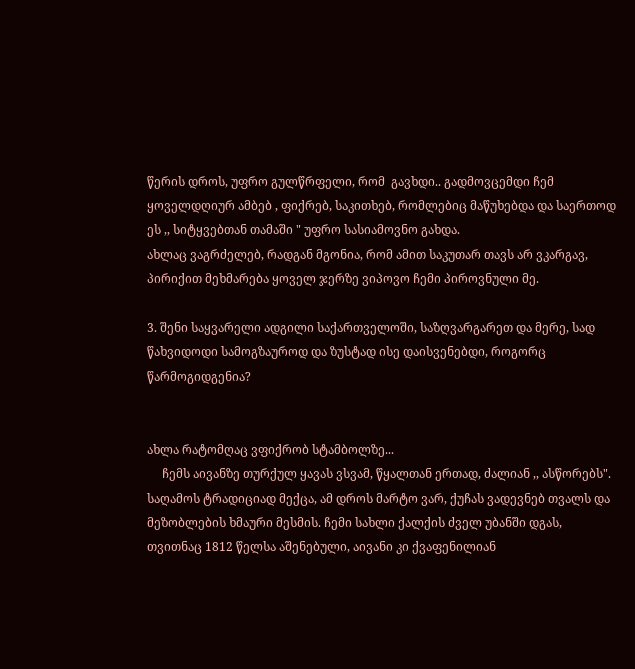წერის დროს, უფრო გულწრფელი, რომ  გავხდი.. გადმოვცემდი ჩემ ყოველდღიურ ამბებ , ფიქრებ, საკითხებ, რომლებიც მაწუხებდა და საერთოდ ეს ,, სიტყვებთან თამაში " უფრო სასიამოვნო გახდა.
ახლაც ვაგრძელებ, რადგან მგონია, რომ ამით საკუთარ თავს არ ვკარგავ, პირიქით მეხმარება ყოველ ჯერზე ვიპოვო ჩემი პიროვნული მე.

3. შენი საყვარელი ადგილი საქართველოში, საზღვარგარეთ და მერე, სად წახვიდოდი სამოგზაუროდ და ზუსტად ისე დაისვენებდი, როგორც წარმოგიდგენია?


ახლა რატომღაც ვფიქრობ სტამბოლზე...
     ჩემს აივანზე თურქულ ყავას ვსვამ, წყალთან ერთად, ძალიან ,, ასწორებს". საღამოს ტრადიციად მექცა, ამ დროს მარტო ვარ, ქუჩას ვადევნებ თვალს და მეზობლების ხმაური მესმის. ჩემი სახლი ქალქის ძველ უბანში დგას, თვითნაც 1812 წელსა აშენებული, აივანი კი ქვაფენილიან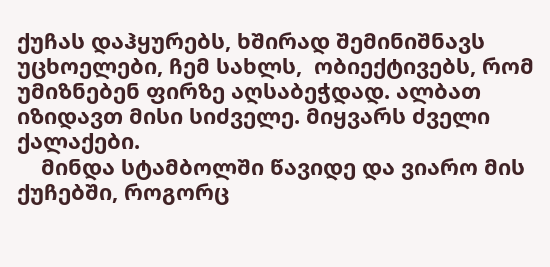ქუჩას დაჰყურებს, ხშირად შემინიშნავს უცხოელები, ჩემ სახლს,  ობიექტივებს, რომ უმიზნებენ ფირზე აღსაბეჭდად. ალბათ იზიდავთ მისი სიძველე. მიყვარს ძველი ქალაქები.
    მინდა სტამბოლში წავიდე და ვიარო მის ქუჩებში, როგორც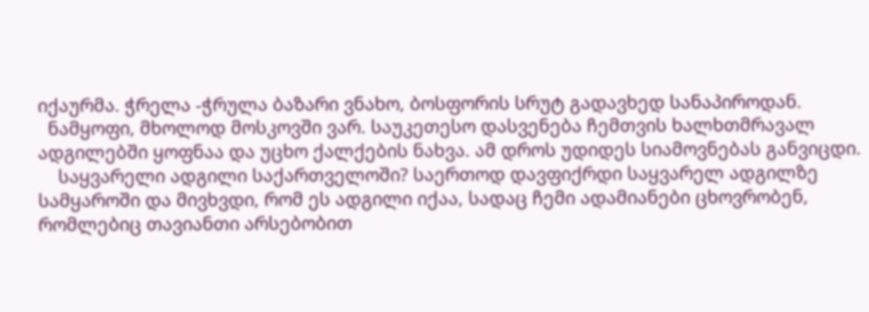იქაურმა. ჭრელა -ჭრულა ბაზარი ვნახო, ბოსფორის სრუტ გადავხედ სანაპიროდან.
  ნამყოფი, მხოლოდ მოსკოვში ვარ. საუკეთესო დასვენება ჩემთვის ხალხთმრავალ ადგილებში ყოფნაა და უცხო ქალქების ნახვა. ამ დროს უდიდეს სიამოვნებას განვიცდი.
    საყვარელი ადგილი საქართველოში? საერთოდ დავფიქრდი საყვარელ ადგილზე სამყაროში და მივხვდი, რომ ეს ადგილი იქაა, სადაც ჩემი ადამიანები ცხოვრობენ, რომლებიც თავიანთი არსებობით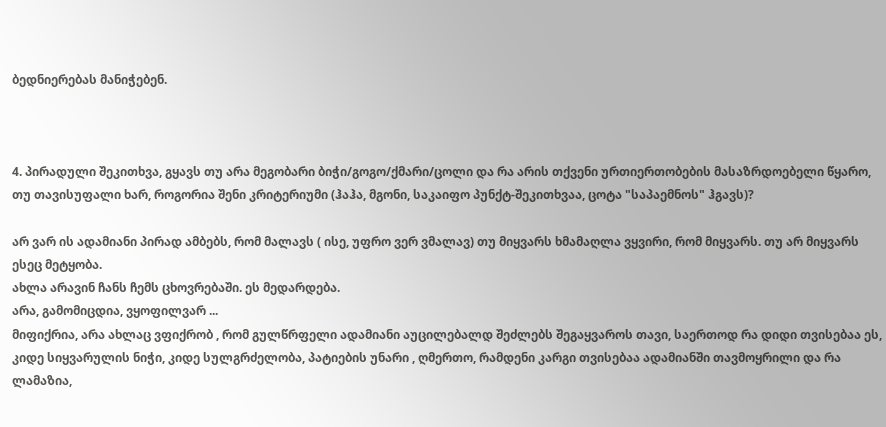ბედნიერებას მანიჭებენ.



4. პირადული შეკითხვა, გყავს თუ არა მეგობარი ბიჭი/გოგო/ქმარი/ცოლი და რა არის თქვენი ურთიერთობების მასაზრდოებელი წყარო, თუ თავისუფალი ხარ, როგორია შენი კრიტერიუმი (ჰაჰა, მგონი, საკაიფო პუნქტ-შეკითხვაა, ცოტა "საპაემნოს" ჰგავს)?

არ ვარ ის ადამიანი პირად ამბებს, რომ მალავს ( ისე, უფრო ვერ ვმალავ) თუ მიყვარს ხმამაღლა ვყვირი, რომ მიყვარს. თუ არ მიყვარს ესეც მეტყობა.
ახლა არავინ ჩანს ჩემს ცხოვრებაში. ეს მედარდება.
არა, გამომიცდია, ვყოფილვარ ...
მიფიქრია, არა ახლაც ვფიქრობ , რომ გულწრფელი ადამიანი აუცილებალდ შეძლებს შეგაყვაროს თავი, საერთოდ რა დიდი თვისებაა ეს, კიდე სიყვარულის ნიჭი, კიდე სულგრძელობა, პატიების უნარი , ღმერთო, რამდენი კარგი თვისებაა ადამიანში თავმოყრილი და რა ლამაზია,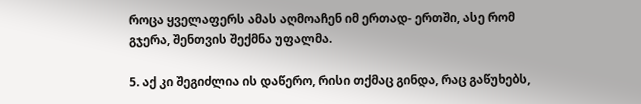როცა ყველაფერს ამას აღმოაჩენ იმ ერთად- ერთში, ასე რომ გჯერა, შენთვის შექმნა უფალმა.

5. აქ კი შეგიძლია ის დაწერო, რისი თქმაც გინდა, რაც გაწუხებს,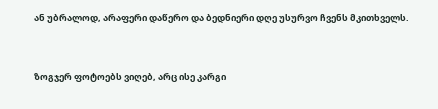ან უბრალოდ, არაფერი დაწერო და ბედნიერი დღე უსურვო ჩვენს მკითხველს.



ზოგჯერ ფოტოებს ვიღებ, არც ისე კარგი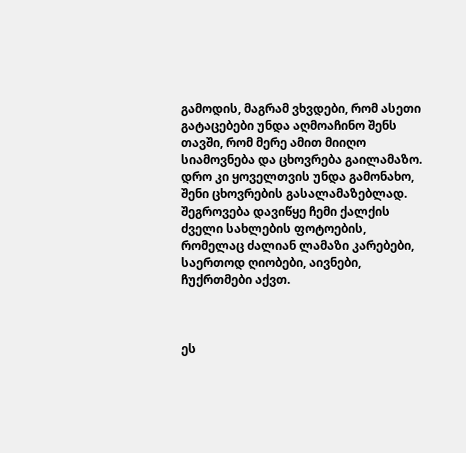გამოდის, მაგრამ ვხვდები, რომ ასეთი გატაცებები უნდა აღმოაჩინო შენს თავში, რომ მერე ამით მიიღო სიამოვნება და ცხოვრება გაილამაზო. დრო კი ყოველთვის უნდა გამონახო, შენი ცხოვრების გასალამაზებლად. შეგროვება დავიწყე ჩემი ქალქის ძველი სახლების ფოტოების, რომელაც ძალიან ლამაზი კარებები, საერთოდ ღიობები, აივნები, ჩუქრთმები აქვთ.



ეს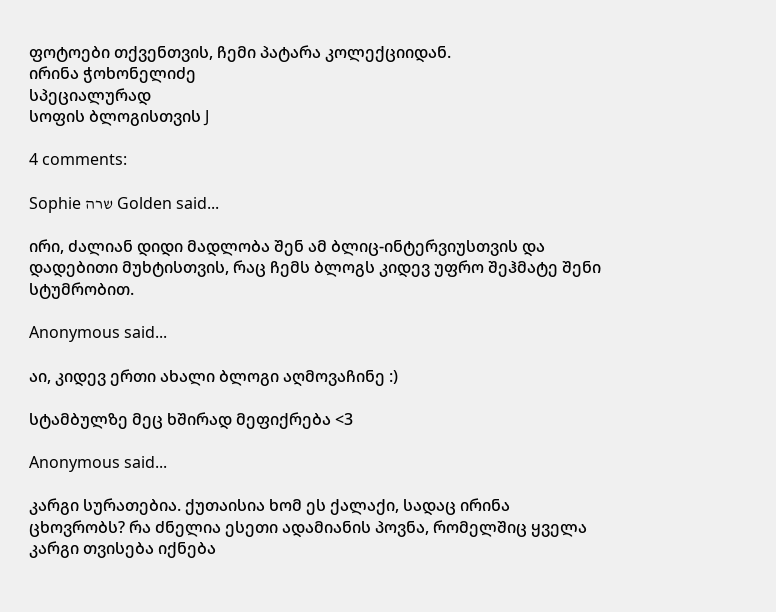ფოტოები თქვენთვის, ჩემი პატარა კოლექციიდან.
ირინა ჭოხონელიძე
სპეციალურად
სოფის ბლოგისთვის J

4 comments:

Sophie שרה Golden said...

ირი, ძალიან დიდი მადლობა შენ ამ ბლიც-ინტერვიუსთვის და დადებითი მუხტისთვის, რაც ჩემს ბლოგს კიდევ უფრო შეჰმატე შენი სტუმრობით.

Anonymous said...

აი, კიდევ ერთი ახალი ბლოგი აღმოვაჩინე :)

სტამბულზე მეც ხშირად მეფიქრება <3

Anonymous said...

კარგი სურათებია. ქუთაისია ხომ ეს ქალაქი, სადაც ირინა ცხოვრობს? რა ძნელია ესეთი ადამიანის პოვნა, რომელშიც ყველა კარგი თვისება იქნება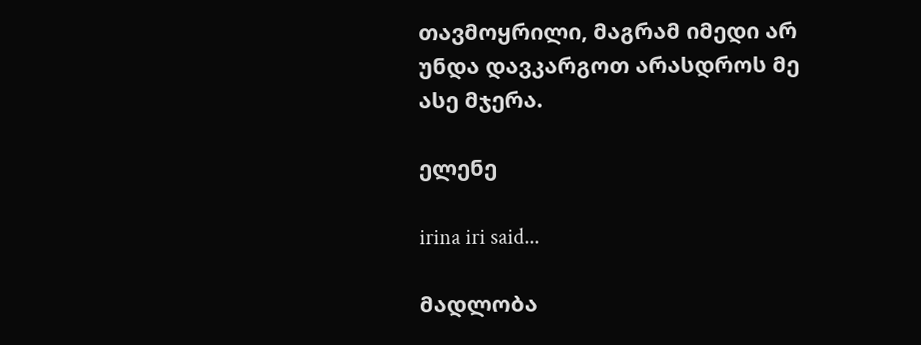თავმოყრილი, მაგრამ იმედი არ უნდა დავკარგოთ არასდროს მე ასე მჯერა.

ელენე

irina iri said...

მადლობა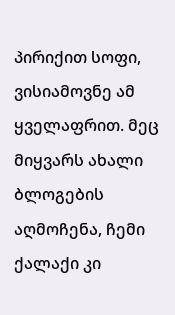პირიქით სოფი, ვისიამოვნე ამ ყველაფრით. მეც მიყვარს ახალი ბლოგების აღმოჩენა, ჩემი ქალაქი კი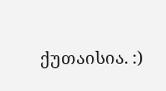ქუთაისია. :)